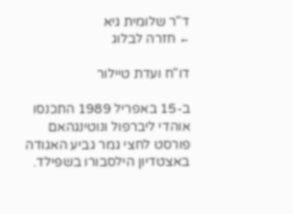ד"ר שלומית גיא
← חזרה לבלוג

דו"ח ועדת טיילור

ב-15 באפריל 1989 התכנסו אוהדי ליברפול ונוטינגהאם פורסט לחצי גמר גביע האגודה באצטדיון הילסבורו בשפילד.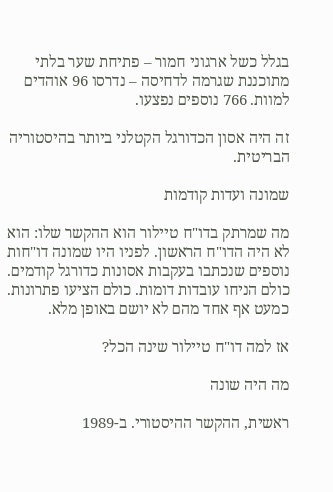בגלל כשל ארגוני חמור – פתיחת שער בלתי מתוכננת שגרמה לדחיסה – נדרסו 96 אוהדים למוות. 766 נוספים נפצעו.

זה היה אסון הכדורגל הקטלני ביותר בהיסטוריה הבריטית.

שמונה ועדות קודמות

מה שמרתק בדו"ח טיילור הוא ההקשר שלו: הוא לא היה הדו"ח הראשון. לפניו היו שמונה דו"חות נוספים שנכתבו בעקבות אסונות כדורגל קודמים. כולם הניחו עובדות דומות. כולם הציעו פתרונות. כמעט אף אחד מהם לא יושם באופן מלא.

אז למה דו"ח טיילור שינה הכל?

מה היה שונה

ראשית, ההקשר ההיסטורי. ב-1989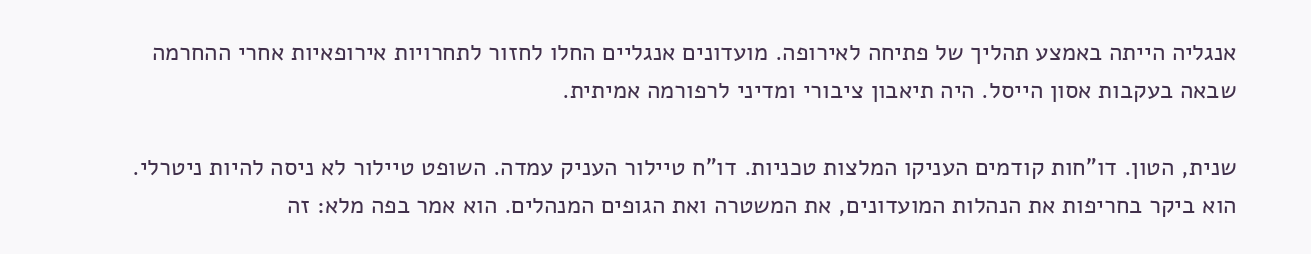אנגליה הייתה באמצע תהליך של פתיחה לאירופה. מועדונים אנגליים החלו לחזור לתחרויות אירופאיות אחרי ההחרמה שבאה בעקבות אסון הייסל. היה תיאבון ציבורי ומדיני לרפורמה אמיתית.

שנית, הטון. דו"חות קודמים העניקו המלצות טכניות. דו"ח טיילור העניק עמדה. השופט טיילור לא ניסה להיות ניטרלי. הוא ביקר בחריפות את הנהלות המועדונים, את המשטרה ואת הגופים המנהלים. הוא אמר בפה מלא: זה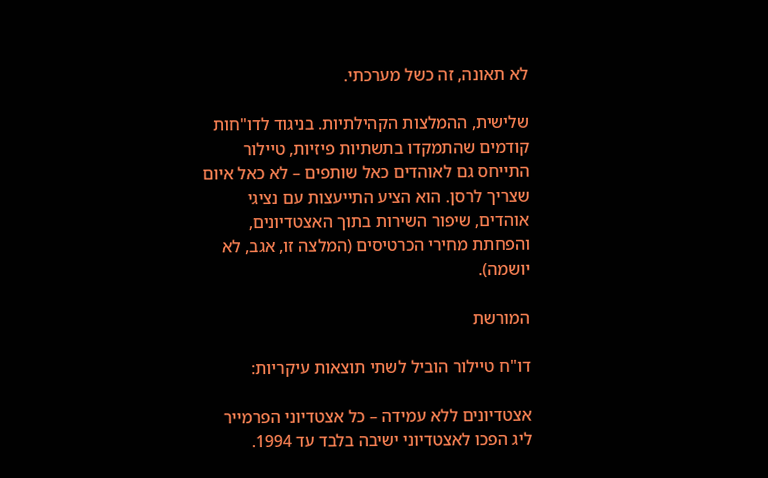לא תאונה, זה כשל מערכתי.

שלישית, ההמלצות הקהילתיות. בניגוד לדו"חות קודמים שהתמקדו בתשתיות פיזיות, טיילור התייחס גם לאוהדים כאל שותפים – לא כאל איום שצריך לרסן. הוא הציע התייעצות עם נציגי אוהדים, שיפור השירות בתוך האצטדיונים, והפחתת מחירי הכרטיסים (המלצה זו, אגב, לא יושמה).

המורשת

דו"ח טיילור הוביל לשתי תוצאות עיקריות:

אצטדיונים ללא עמידה – כל אצטדיוני הפרמייר ליג הפכו לאצטדיוני ישיבה בלבד עד 1994.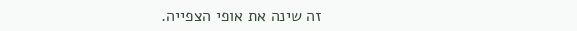זה שינה את אופי הצפייה.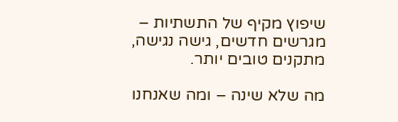שיפוץ מקיף של התשתיות – מגרשים חדשים, גישה נגישה, מתקנים טובים יותר.

מה שלא שינה – ומה שאנחנו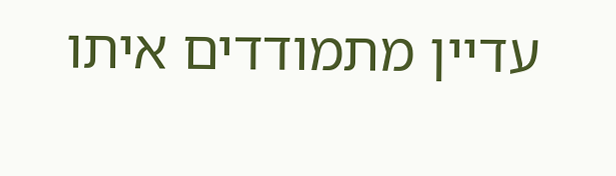עדיין מתמודדים איתו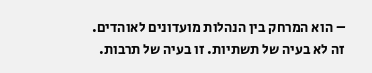– הוא המרחק בין הנהלות מועדונים לאוהדים. זה לא בעיה של תשתיות. זו בעיה של תרבות.